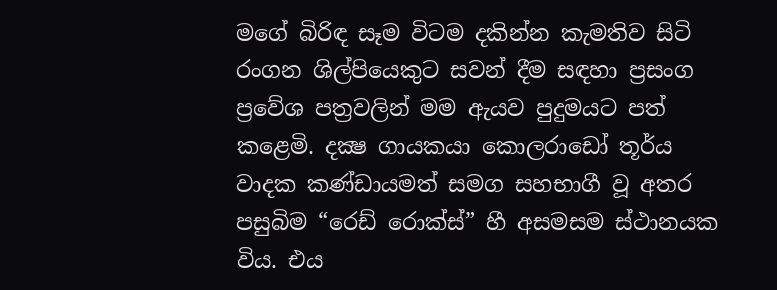මගේ බිරිඳ සෑම විටම දකින්න කැමතිව සිටි රංගන ශිල්පියෙකුට සවන් දීම සඳහා ප්‍රසංග ප්‍රවේශ පත්‍රවලින් මම ඇයව පුදුමයට පත් කළෙමි. දක්‍ෂ ගායකයා කොලරාඩෝ තූර්ය වාදක කණ්ඩායමත් සමග සහභාගී වූ අතර පසුබිම “රෙඩ් රොක්ස්” හී අසමසම ස්ථානයක විය. එය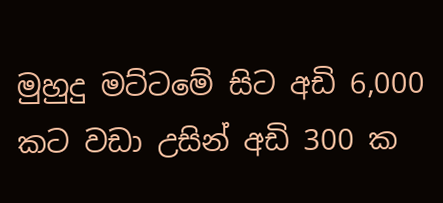මුහුදු මට්ටමේ සිට අඩි 6,000 කට වඩා උසින් අඩි 300 ක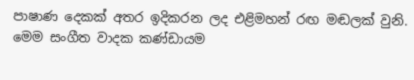පාෂාණ දෙකක් අතර ඉදිකරන ලද එළිමහන් රඟ මඬලක් වුනි. මෙම සංගීත වාදක කණ්ඩායම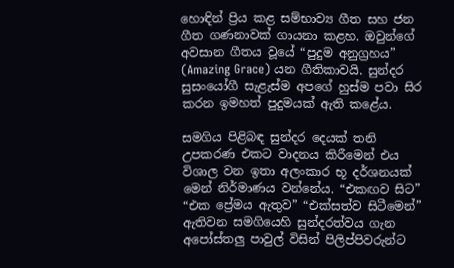හොඳින් ප්‍රිය කළ සම්භාව්‍ය ගීත සහ ජන ගීත ගණනාවක් ගායනා කළහ. ඔවුන්ගේ අවසාන ගීතය වූයේ “පුදුම අනුග්‍රහය” (Amazing Grace) යන ගීතිකාවයි. සුන්දර සුසංයෝගී සැළැස්ම අපගේ හුස්ම පවා සිර කරන ඉමහත් පුදුමයක් ඇති කළේය.

සමගිය පිළිබඳ සුන්දර දෙයක් තනි උපකරණ එකට වාදනය කිරීමෙන් එය විශාල වන ඉතා අලංකාර භූ දර්ශනයක් මෙන් නිර්මාණය වන්නේය. “එකඟව සිට” “එක ප්‍රේමය ඇතුව” “එක්සත්ව සිටීමෙන්” ඇතිවන සමගියෙහි සුන්දරත්වය ගැන අපෝස්තලු පාවුල් විසින් පිලිප්පිවරුන්ට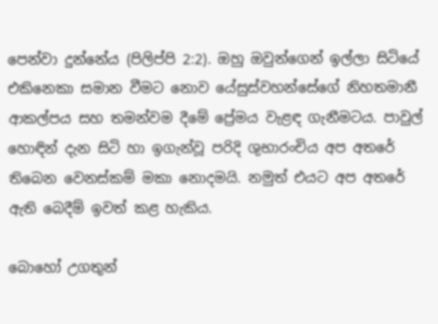පෙන්වා දුන්නේය (පිලිප්පි 2:2). ඔහු ඔවුන්ගෙන් ඉල්ලා සිටියේ එකිනෙකා සමාන වීමට නොව යේසුස්වහන්සේගේ නිහතමානී ආකල්පය සහ තමන්වම දීමේ ප්‍රේමය වැළඳ ගැනීමටය. පාවුල් හොඳින් දැන සිටි හා ඉගැන්වූ පරිදි ශුභාරංචිය අප අතරේ තිබෙන වෙනස්කම් මකා නොදමයි. නමුත් එයට අප අතරේ ඇති බෙදීම් ඉවත් කළ හැකිය.

බොහෝ උගතුන්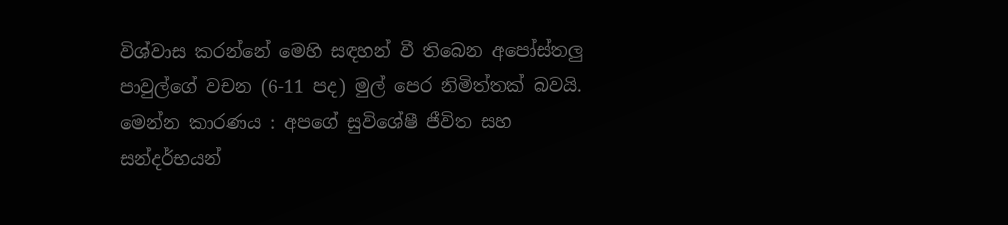විශ්වාස කරන්නේ මෙහි සඳහන් වී තිබෙන අපෝස්තලු පාවුල්ගේ වචන (6-11 පද) මුල් පෙර නිමිත්තක් බවයි. මෙන්න කාරණය : අපගේ සුවිශේෂී ජීවිත සහ සන්දර්භයන්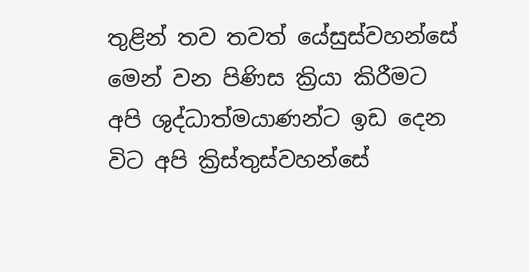තුළින් තව තවත් යේසුස්වහන්සේ මෙන් වන පිණිස ක්‍රියා කිරීමට අපි ශුද්ධාත්මයාණන්ට ඉඩ දෙන විට අපි ක්‍රිස්තුස්වහන්සේ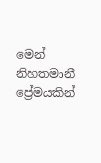මෙන් නිහතමානී ප්‍රේමයකින්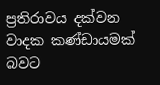ප්‍රතිරාවය දක්වන වාදක කණ්ඩායමක් බවට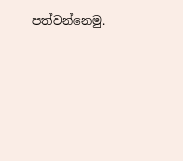පත්වන්නෙමු.